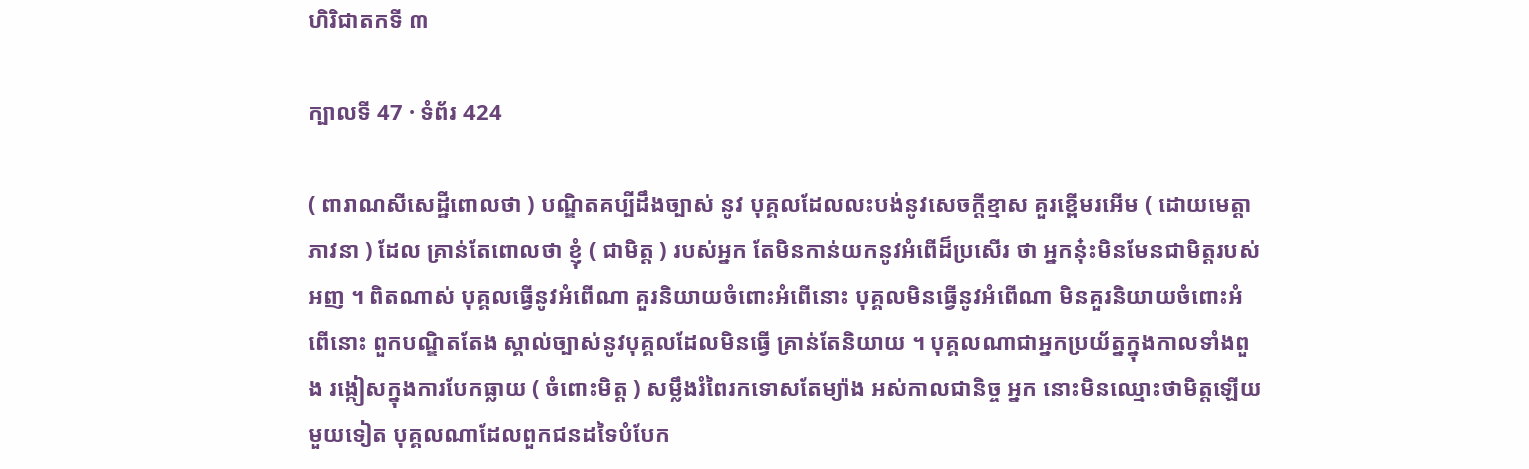ហិរិជាតកទី ៣

ក្បាលទី 47 · ទំព័រ 424

( ពារាណសីសេដ្ឋីពោលថា ) បណ្ឌិតគប្បីដឹងច្បាស់ នូវ បុគ្គលដែលលះបង់នូវសេចក្តីខ្មាស គួរខ្ពើមរអើម ( ដោយមេត្តាភាវនា ) ដែល គ្រាន់តែពោលថា ខ្ញុំ ( ជាមិត្ត ) របស់អ្នក តែមិនកាន់យកនូវអំពើដ៏ប្រសើរ ថា អ្នកនុ៎ះមិនមែនជាមិត្តរបស់អញ ។ ពិតណាស់ បុគ្គលធ្វើនូវអំពើណា គួរនិយាយចំពោះអំពើនោះ បុគ្គលមិនធ្វើនូវអំពើណា មិនគួរនិយាយចំពោះអំពើនោះ ពួកបណ្ឌិតតែង ស្គាល់ច្បាស់នូវបុគ្គលដែលមិនធ្វើ គ្រាន់តែនិយាយ ។ បុគ្គលណាជាអ្នកប្រយ័ត្នក្នុងកាលទាំងពួង រង្កៀសក្នុងការបែកធ្លាយ ( ចំពោះមិត្ត ) សម្លឹងរំពៃរកទោសតែម្យ៉ាង អស់កាលជានិច្ច អ្នក នោះមិនឈ្មោះថាមិត្តឡើយ មួយទៀត បុគ្គលណាដែលពួកជនដទៃបំបែក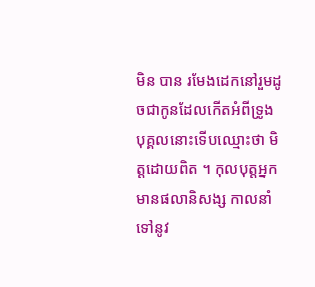មិន បាន រមែងដេកនៅរួមដូចជាកូនដែលកើតអំពីទ្រូង បុគ្គលនោះទើបឈ្មោះថា មិត្តដោយពិត ។ កុលបុត្តអ្នកមានផលានិសង្ស កាលនាំទៅនូវ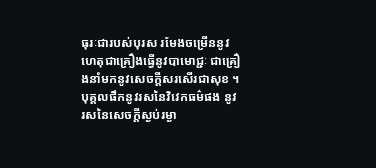ធុរៈជារបស់បុរស រមែងចម្រើននូវហេតុជាគ្រឿងធ្វើនូវបាមោជ្ជៈ ជាគ្រឿងនាំមកនូវសេចក្តីសរសើរជាសុខ ។ បុគ្គលផឹកនូវរសនៃវិវេកធម៌ផង នូវរសនៃសេចក្តីស្ងប់រម្ងា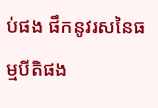ប់ផង ផឹកនូវរសនៃធម្មបីតិផង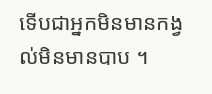ទើបជាអ្នកមិនមានកង្វល់មិនមានបាប ។